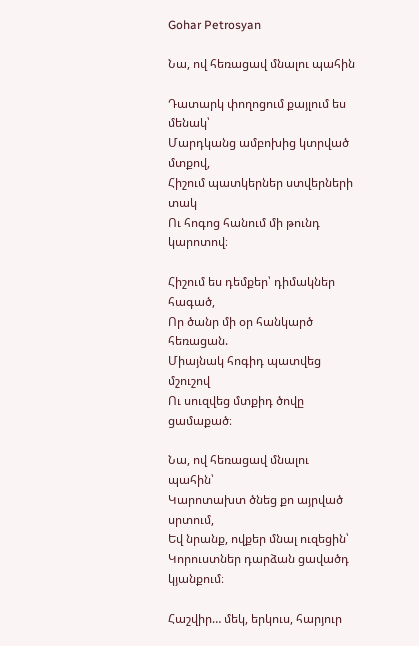Gohar Petrosyan

Նա, ով հեռացավ մնալու պահին

Դատարկ փողոցում քայլում ես մենակ՝
Մարդկանց ամբոխից կտրված մտքով,
Հիշում պատկերներ ստվերների տակ
Ու հոգոց հանում մի թունդ կարոտով։

Հիշում ես դեմքեր՝ դիմակներ հագած,
Որ ծանր մի օր հանկարծ հեռացան.
Միայնակ հոգիդ պատվեց մշուշով
Ու սուզվեց մտքիդ ծովը ցամաքած։

Նա, ով հեռացավ մնալու պահին՝
Կարոտախտ ծնեց քո այրված սրտում,
Եվ նրանք, ովքեր մնալ ուզեցին՝
Կորուստներ դարձան ցավածդ կյանքում։

Հաշվիր… մեկ, երկուս, հարյուր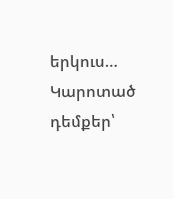երկուս…
Կարոտած դեմքեր՝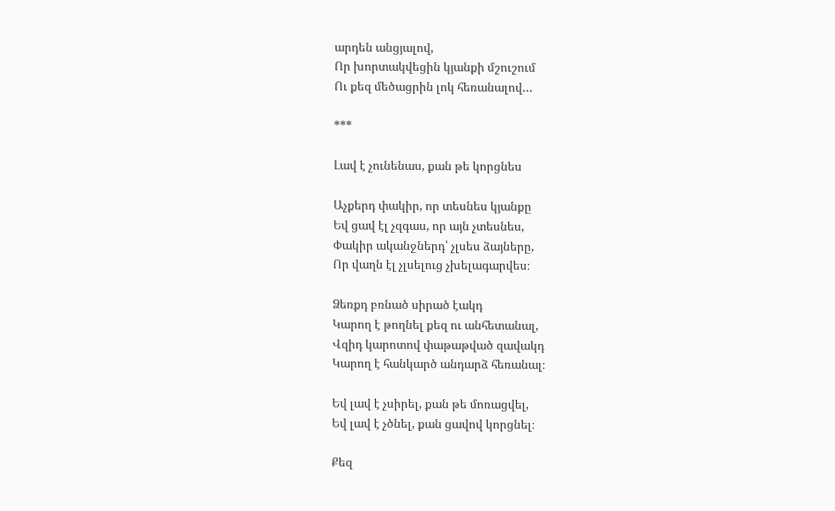արդեն անցյալով,
Որ խորտակվեցին կյանքի մշուշում
Ու քեզ մեծացրին լոկ հեռանալով…

***

Լավ է չունենաս, քան թե կորցնես

Աչքերդ փակիր, որ տեսնես կյանքը
Եվ ցավ էլ չզգաս, որ այն չտեսնես,
Փակիր ականջներդ՝ չլսես ձայները,
Որ վաղն էլ չլսելուց չխելագարվես։

Ձեռքդ բռնած սիրած էակդ
Կարող է թողնել քեզ ու անհետանալ,
Վզիդ կարոտով փաթաթված զավակդ
Կարող է հանկարծ անդարձ հեռանալ։

Եվ լավ է չսիրել, քան թե մոռացվել,
Եվ լավ է չծնել, քան ցավով կորցնել։

Քեզ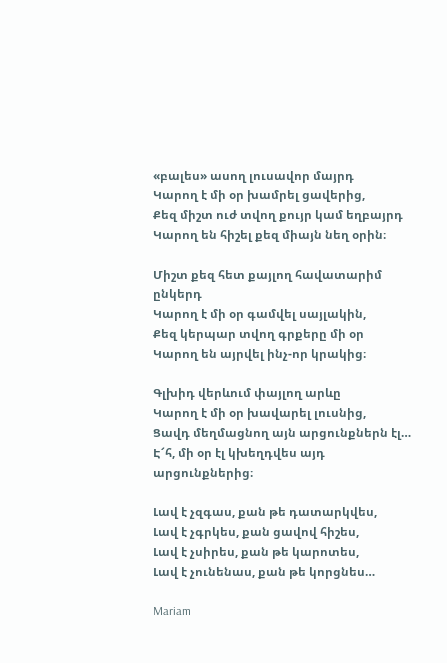«բալես» ասող լուսավոր մայրդ
Կարող է մի օր խամրել ցավերից,
Քեզ միշտ ուժ տվող քույր կամ եղբայրդ
Կարող են հիշել քեզ միայն նեղ օրին։

Միշտ քեզ հետ քայլող հավատարիմ ընկերդ
Կարող է մի օր գամվել սայլակին,
Քեզ կերպար տվող գրքերը մի օր
Կարող են այրվել ինչ-որ կրակից։

Գլխիդ վերևում փայլող արևը
Կարող է մի օր խավարել լուսնից,
Ցավդ մեղմացնող այն արցունքներն էլ…
Է՜հ, մի օր էլ կխեղդվես այդ արցունքներից։

Լավ է չզգաս, քան թե դատարկվես,
Լավ է չգրկես, քան ցավով հիշես,
Լավ է չսիրես, քան թե կարոտես,
Լավ է չունենաս, քան թե կորցնես…

Mariam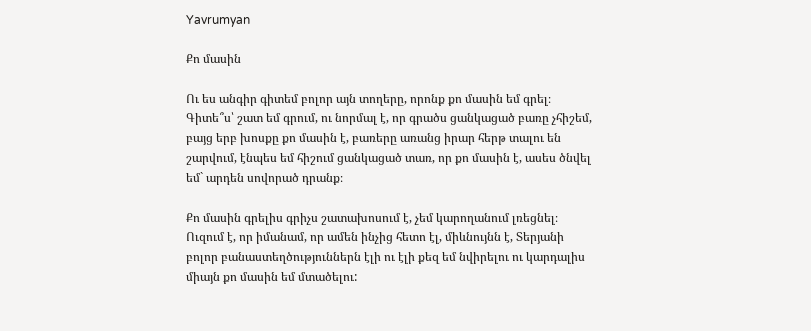Yavrumyan

Քո մասին

Ու ես անգիր գիտեմ բոլոր այն տողերը, որոնք քո մասին եմ գրել։ Գիտե՞ս՝ շատ եմ գրում, ու նորմալ է, որ գրածս ցանկացած բառը չհիշեմ, բայց երբ խոսքը քո մասին է, բառերը առանց իրար հերթ տալու են շարվում, էնպես եմ հիշում ցանկացած տառ, որ քո մասին է, ասես ծնվել եմ` արդեն սովորած դրանք։

Քո մասին գրելիս գրիչս շատախոսում է, չեմ կարողանում լռեցնել։ Ուզում է, որ իմանամ, որ ամեն ինչից հետո էլ, միևնույնն է, Տերյանի բոլոր բանաստեղծություններն էլի ու էլի քեզ եմ նվիրելու ու կարդալիս միայն քո մասին եմ մտածելու: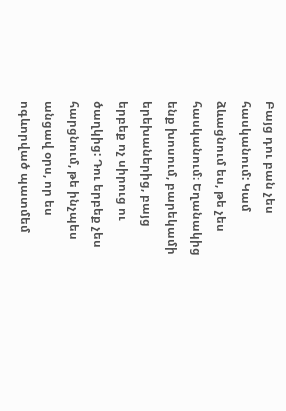Բայց դու բան չես հասկանում: Կամ ձևացնում ես, թե չես հասկանում։ Եղանակից ենք խոսում, բարեկամի երեխաներից, բայց երբեք ոչ սիրուց ու ծաղկից: Դու երբեք չես հարցնում, թե ինչպես անցավ օրս, որ ես ոգևորված պատմեմ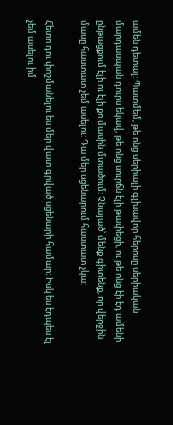ամեն դետալ: Պատմեմ, թե ոնց սերիալի գլխավոր հերոսը սերիական մարդասպան դուրս եկավ, թե ոնց սուրճն էլի թափեցի, ու թե ոնց էի էդ ամենի ընթացքում էլի ու էլի քո մասին մտածում: Չնայած՝ մենք գիտենք, որ վերջին մասը հաստատ չեմ ասելու: Դա մեր սցենարում հաստատ չկա:

Հետո դու փոշմանելու ես մեր վատ գրված սցենարի համար։ Իսկ ես էդպես էլ չեմ ասելու իմ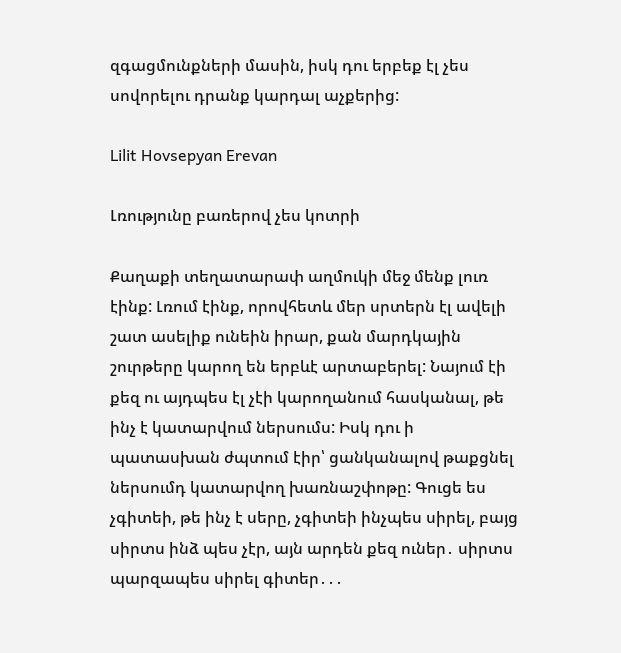զգացմունքների մասին, իսկ դու երբեք էլ չես սովորելու դրանք կարդալ աչքերից:

Lilit Hovsepyan Erevan

Լռությունը բառերով չես կոտրի

Քաղաքի տեղատարափ աղմուկի մեջ մենք լուռ էինք: Լռում էինք, որովհետև մեր սրտերն էլ ավելի շատ ասելիք ունեին իրար, քան մարդկային շուրթերը կարող են երբևէ արտաբերել: Նայում էի քեզ ու այդպես էլ չէի կարողանում հասկանալ, թե ինչ է կատարվում ներսումս: Իսկ դու ի պատասխան ժպտում էիր՝ ցանկանալով թաքցնել ներսումդ կատարվող խառնաշփոթը: Գուցե ես չգիտեի, թե ինչ է սերը, չգիտեի ինչպես սիրել, բայց սիրտս ինձ պես չէր, այն արդեն քեզ ուներ․ սիրտս պարզապես սիրել գիտեր․․․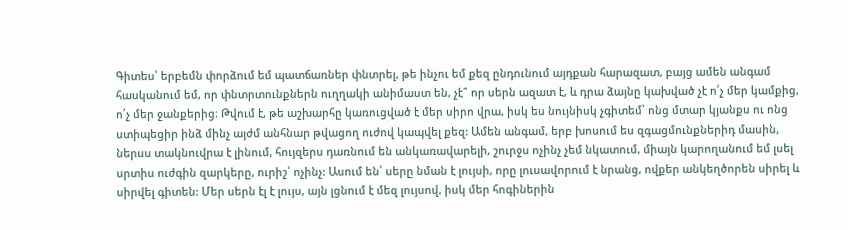Գիտես՝ երբեմն փորձում եմ պատճառներ փնտրել, թե ինչու եմ քեզ ընդունում այդքան հարազատ, բայց ամեն անգամ հասկանում եմ, որ փնտրտունքներն ուղղակի անիմաստ են, չէ՞ որ սերն ազատ է, և դրա ձայնը կախված չէ ո՛չ մեր կամքից, ո՛չ մեր ջանքերից։ Թվում է, թե աշխարհը կառուցված է մեր սիրո վրա, իսկ ես նույնիսկ չգիտեմ՝ ոնց մտար կյանքս ու ոնց ստիպեցիր ինձ մինչ այժմ անհնար թվացող ուժով կապվել քեզ: Ամեն անգամ, երբ խոսում ես զգացմունքներիդ մասին, ներսս տակնուվրա է լինում, հույզերս դառնում են անկառավարելի, շուրջս ոչինչ չեմ նկատում, միայն կարողանում եմ լսել սրտիս ուժգին զարկերը, ուրիշ՝ ոչինչ: Ասում են՝ սերը նման է լույսի, որը լուսավորում է նրանց, ովքեր անկեղծորեն սիրել և սիրվել գիտեն: Մեր սերն էլ է լույս, այն լցնում է մեզ լույսով, իսկ մեր հոգիներին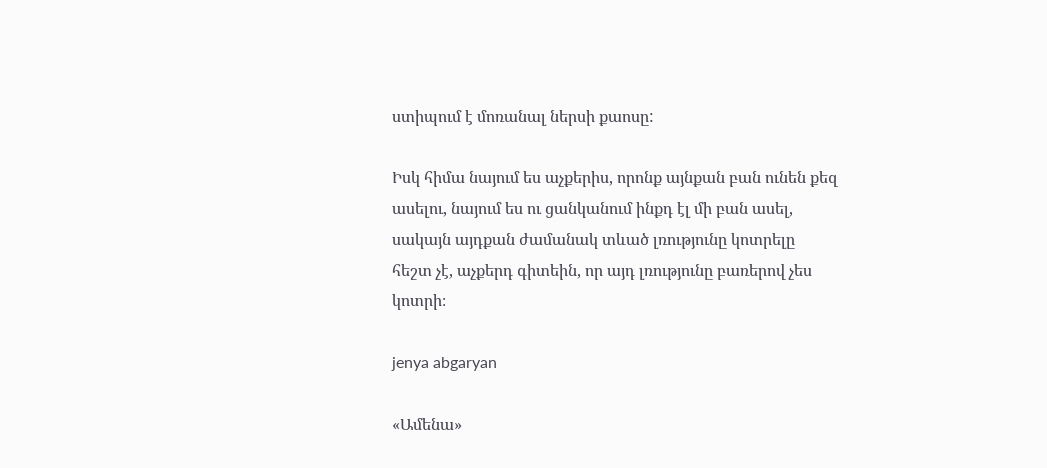ստիպում է մոռանալ ներսի քաոսը:

Իսկ հիմա նայում ես աչքերիս, որոնք այնքան բան ունեն քեզ ասելու, նայում ես ու ցանկանում ինքդ էլ մի բան ասել, սակայն այդքան ժամանակ տևած լռությունը կոտրելը հեշտ չէ, աչքերդ գիտեին, որ այդ լռությունը բառերով չես կոտրի։

jenya abgaryan

«Ամենա»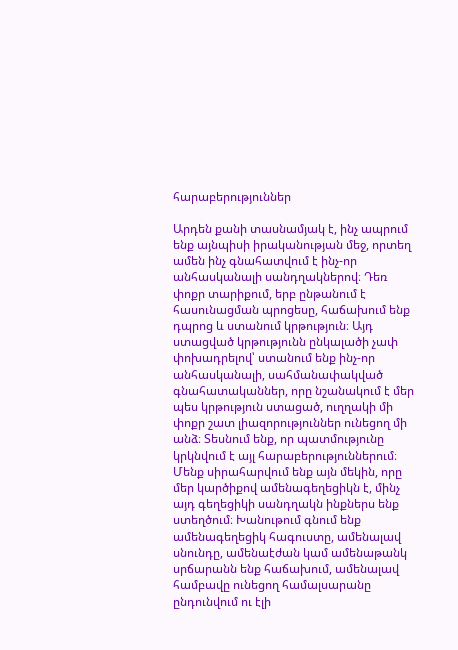հարաբերություններ

Արդեն քանի տասնամյակ է, ինչ ապրում ենք այնպիսի իրականության մեջ, որտեղ ամեն ինչ գնահատվում է ինչ-որ անհասկանալի սանդղակներով։ Դեռ փոքր տարիքում, երբ ընթանում է հասունացման պրոցեսը, հաճախում ենք դպրոց և ստանում կրթություն։ Այդ ստացված կրթությունն ընկալածի չափ փոխադրելով՝ ստանում ենք ինչ-որ անհասկանալի, սահմանափակված գնահատականներ, որը նշանակում է մեր պես կրթություն ստացած, ուղղակի մի փոքր շատ լիազորություններ ունեցող մի անձ։ Տեսնում ենք, որ պատմությունը կրկնվում է այլ հարաբերություններում։ Մենք սիրահարվում ենք այն մեկին, որը մեր կարծիքով ամենագեղեցիկն է, մինչ այդ գեղեցիկի սանդղակն ինքներս ենք ստեղծում։ Խանութում գնում ենք ամենագեղեցիկ հագուստը, ամենալավ սնունդը, ամենաէժան կամ ամենաթանկ սրճարանն ենք հաճախում, ամենալավ համբավը ունեցող համալսարանը ընդունվում ու էլի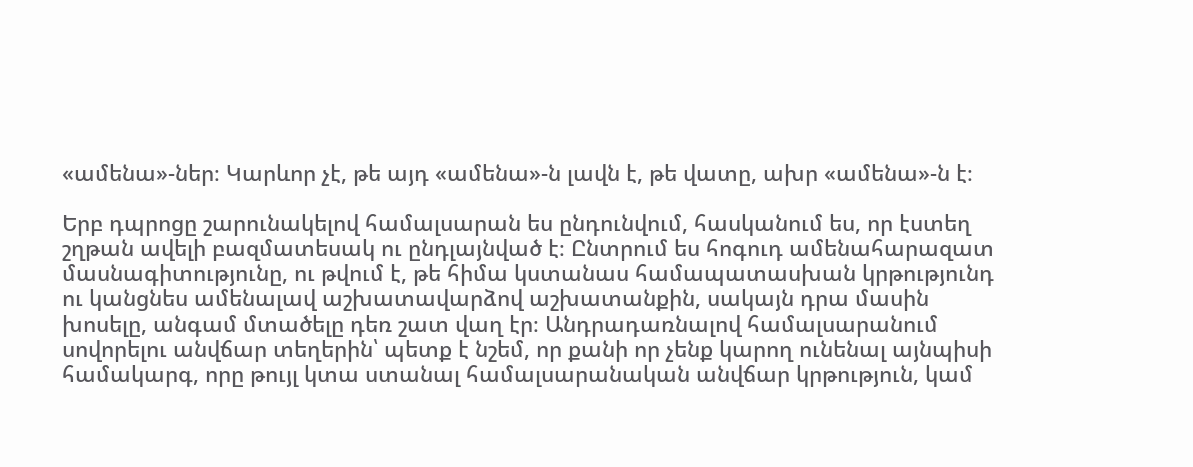«ամենա»-ներ։ Կարևոր չէ, թե այդ «ամենա»-ն լավն է, թե վատը, ախր «ամենա»-ն է։

Երբ դպրոցը շարունակելով համալսարան ես ընդունվում, հասկանում ես, որ էստեղ շղթան ավելի բազմատեսակ ու ընդլայնված է։ Ընտրում ես հոգուդ ամենահարազատ մասնագիտությունը, ու թվում է, թե հիմա կստանաս համապատասխան կրթությունդ ու կանցնես ամենալավ աշխատավարձով աշխատանքին, սակայն դրա մասին խոսելը, անգամ մտածելը դեռ շատ վաղ էր։ Անդրադառնալով համալսարանում սովորելու անվճար տեղերին՝ պետք է նշեմ, որ քանի որ չենք կարող ունենալ այնպիսի համակարգ, որը թույլ կտա ստանալ համալսարանական անվճար կրթություն, կամ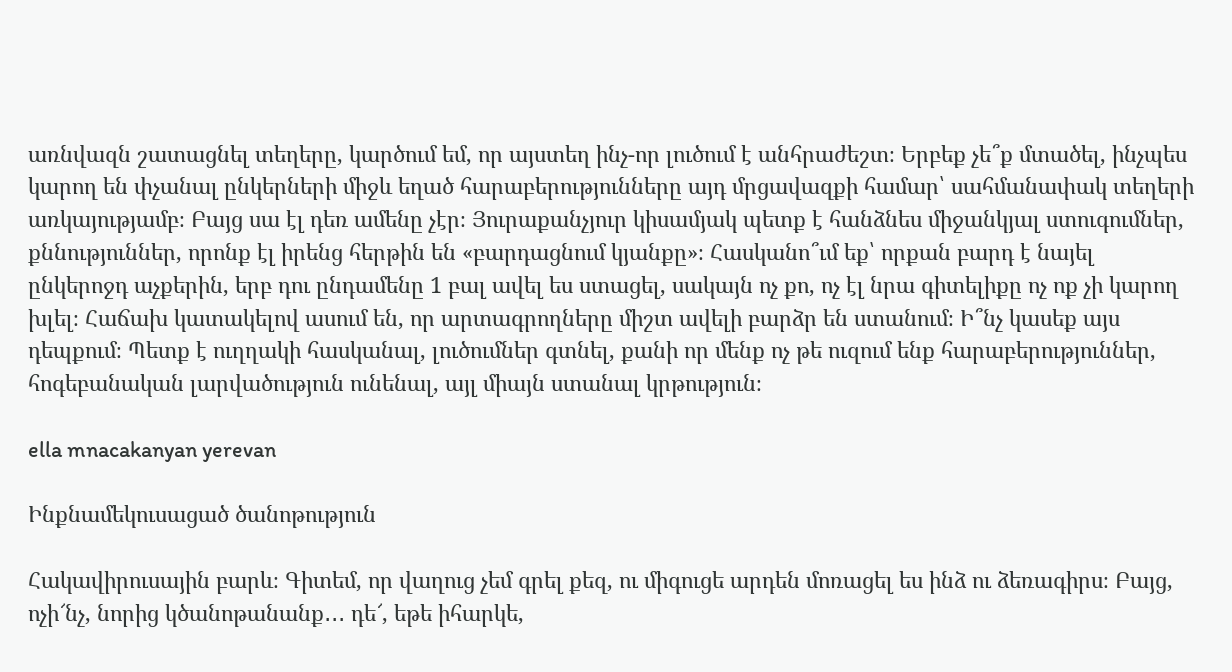առնվազն շատացնել տեղերը, կարծում եմ, որ այստեղ ինչ-որ լուծում է անհրաժեշտ։ Երբեք չե՞ք մտածել, ինչպես կարող են փչանալ ընկերների միջև եղած հարաբերությունները այդ մրցավազքի համար՝ սահմանափակ տեղերի առկայությամբ։ Բայց սա էլ դեռ ամենը չէր։ Յուրաքանչյուր կիսամյակ պետք է հանձնես միջանկյալ ստուգումներ, քննություններ, որոնք էլ իրենց հերթին են «բարդացնում կյանքը»։ Հասկանո՞ւմ եք՝ որքան բարդ է նայել ընկերոջդ աչքերին, երբ դու ընդամենը 1 բալ ավել ես ստացել, սակայն ոչ քո, ոչ էլ նրա գիտելիքը ոչ ոք չի կարող խլել։ Հաճախ կատակելով ասում են, որ արտագրողները միշտ ավելի բարձր են ստանում։ Ի՞նչ կասեք այս դեպքում։ Պետք է ուղղակի հասկանալ, լուծումներ գտնել, քանի որ մենք ոչ թե ուզում ենք հարաբերություններ, հոգեբանական լարվածություն ունենալ, այլ միայն ստանալ կրթություն։

ella mnacakanyan yerevan

Ինքնամեկուսացած ծանոթություն

Հակավիրուսային բարև։ Գիտեմ, որ վաղուց չեմ գրել քեզ, ու միգուցե արդեն մոռացել ես ինձ ու ձեռագիրս։ Բայց, ոչի՜նչ, նորից կծանոթանանք․․․ դե՜, եթե իհարկե,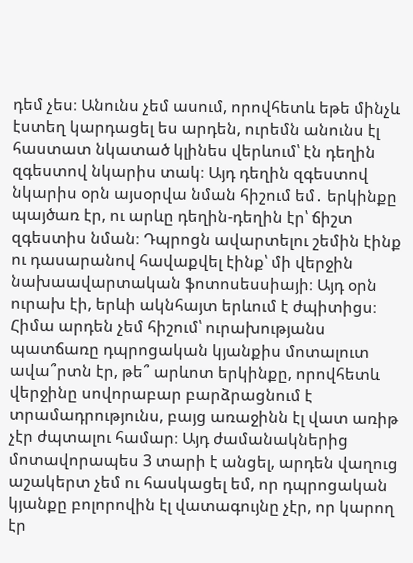դեմ չես։ Անունս չեմ ասում, որովհետև եթե մինչև էստեղ կարդացել ես արդեն, ուրեմն անունս էլ հաստատ նկատած կլինես վերևում՝ էն դեղին զգեստով նկարիս տակ։ Այդ դեղին զգեստով նկարիս օրն այսօրվա նման հիշում եմ․ երկինքը պայծառ էր, ու արևը դեղին-դեղին էր՝ ճիշտ զգեստիս նման։ Դպրոցն ավարտելու շեմին էինք ու դասարանով հավաքվել էինք՝ մի վերջին նախաավարտական ֆոտոսեսսիայի։ Այդ օրն ուրախ էի, երևի ակնհայտ երևում է ժպիտիցս։ Հիմա արդեն չեմ հիշում՝ ուրախությանս պատճառը դպրոցական կյանքիս մոտալուտ ավա՞րտն էր, թե՞ արևոտ երկինքը, որովհետև վերջինը սովորաբար բարձրացնում է տրամադրությունս, բայց առաջինն էլ վատ առիթ չէր ժպտալու համար։ Այդ ժամանակներից մոտավորապես 3 տարի է անցել, արդեն վաղուց աշակերտ չեմ ու հասկացել եմ, որ դպրոցական կյանքը բոլորովին էլ վատագույնը չէր, որ կարող էր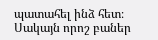պատահել ինձ հետ։ Սակայն որոշ բաներ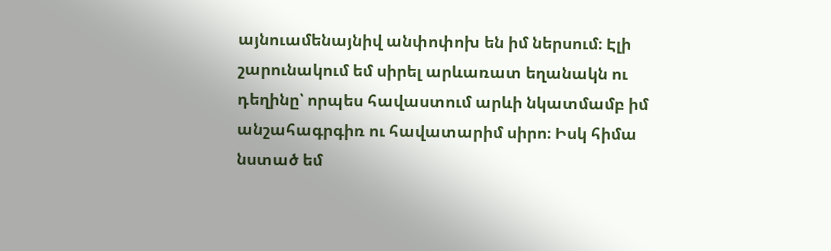այնուամենայնիվ անփոփոխ են իմ ներսում։ Էլի շարունակում եմ սիրել արևառատ եղանակն ու դեղինը՝ որպես հավաստում արևի նկատմամբ իմ անշահագրգիռ ու հավատարիմ սիրո։ Իսկ հիմա նստած եմ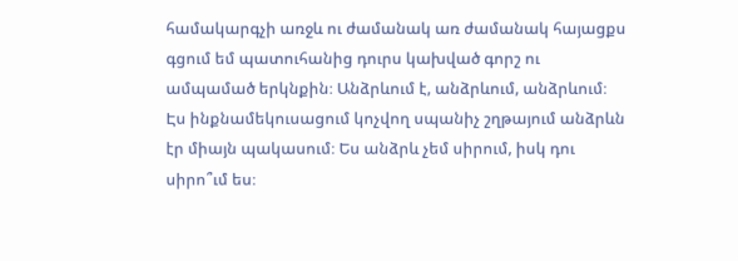համակարգչի առջև ու ժամանակ առ ժամանակ հայացքս գցում եմ պատուհանից դուրս կախված գորշ ու ամպամած երկնքին։ Անձրևում է, անձրևում, անձրևում։ Էս ինքնամեկուսացում կոչվող սպանիչ շղթայում անձրևն էր միայն պակասում։ Ես անձրև չեմ սիրում, իսկ դու սիրո՞ւմ ես։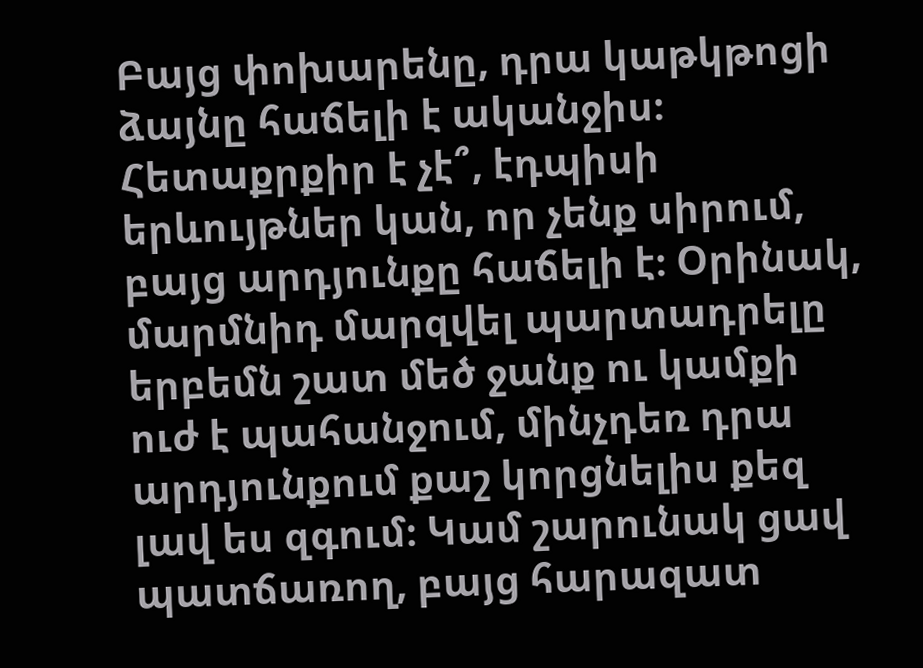Բայց փոխարենը, դրա կաթկթոցի ձայնը հաճելի է ականջիս։ Հետաքրքիր է չէ՞, էդպիսի երևույթներ կան, որ չենք սիրում, բայց արդյունքը հաճելի է։ Օրինակ, մարմնիդ մարզվել պարտադրելը երբեմն շատ մեծ ջանք ու կամքի ուժ է պահանջում, մինչդեռ դրա արդյունքում քաշ կորցնելիս քեզ լավ ես զգում։ Կամ շարունակ ցավ պատճառող, բայց հարազատ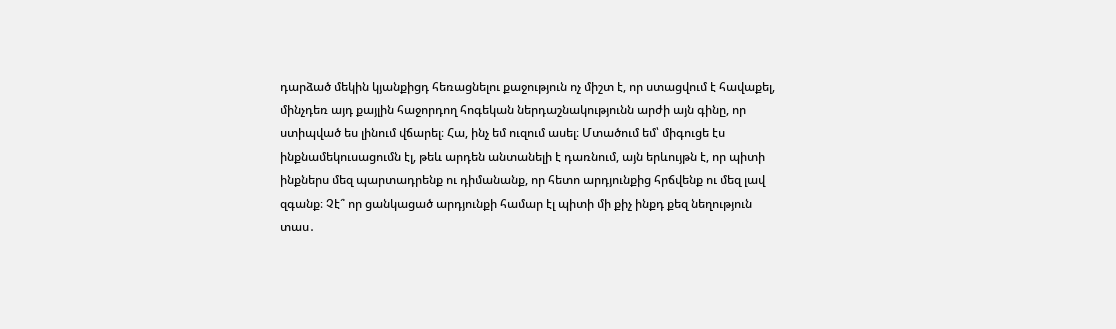դարձած մեկին կյանքիցդ հեռացնելու քաջություն ոչ միշտ է, որ ստացվում է հավաքել, մինչդեռ այդ քայլին հաջորդող հոգեկան ներդաշնակությունն արժի այն գինը, որ ստիպված ես լինում վճարել։ Հա, ինչ եմ ուզում ասել։ Մտածում եմ՝ միգուցե էս ինքնամեկուսացումն էլ, թեև արդեն անտանելի է դառնում, այն երևույթն է, որ պիտի ինքներս մեզ պարտադրենք ու դիմանանք, որ հետո արդյունքից հրճվենք ու մեզ լավ զգանք։ Չէ՞ որ ցանկացած արդյունքի համար էլ պիտի մի քիչ ինքդ քեզ նեղություն տաս․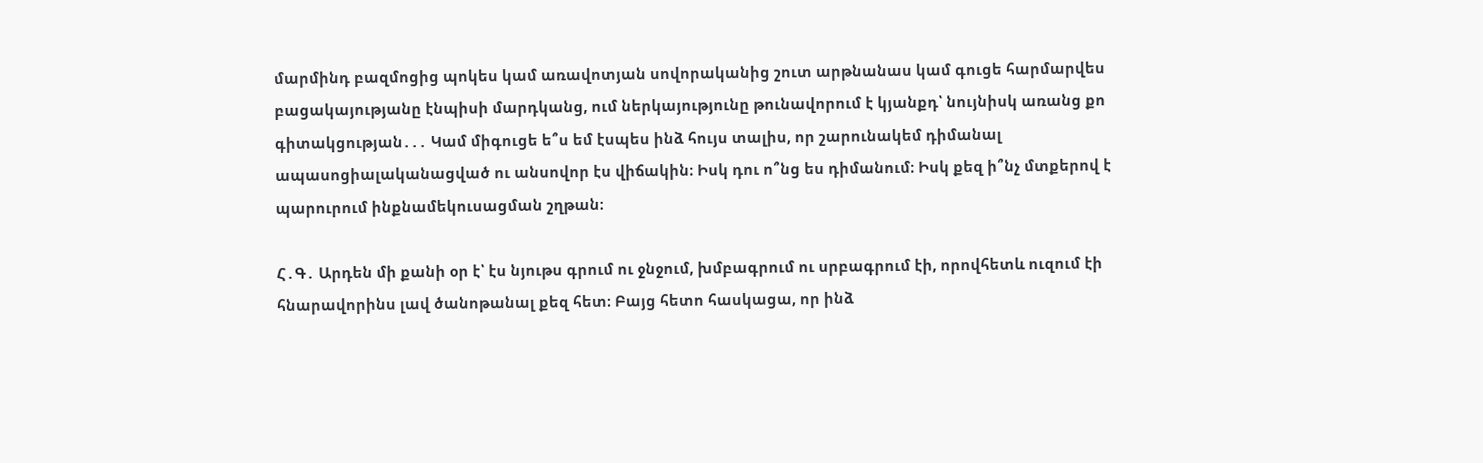մարմինդ բազմոցից պոկես կամ առավոտյան սովորականից շուտ արթնանաս կամ գուցե հարմարվես բացակայությանը էնպիսի մարդկանց, ում ներկայությունը թունավորում է կյանքդ՝ նույնիսկ առանց քո գիտակցության․․․ Կամ միգուցե ե՞ս եմ էսպես ինձ հույս տալիս, որ շարունակեմ դիմանալ ապասոցիալականացված ու անսովոր էս վիճակին։ Իսկ դու ո՞նց ես դիմանում։ Իսկ քեզ ի՞նչ մտքերով է պարուրում ինքնամեկուսացման շղթան։

Հ․Գ․ Արդեն մի քանի օր է՝ էս նյութս գրում ու ջնջում, խմբագրում ու սրբագրում էի, որովհետև ուզում էի հնարավորինս լավ ծանոթանալ քեզ հետ։ Բայց հետո հասկացա, որ ինձ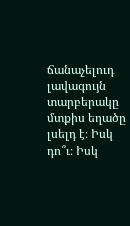ճանաչելուդ լավագույն տարբերակը մտքիս եղածը լսելդ է։ Իսկ դո՞ւ։ Իսկ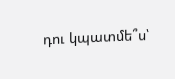դու կպատմե՞ս՝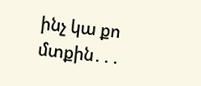ինչ կա քո մտքին․․․